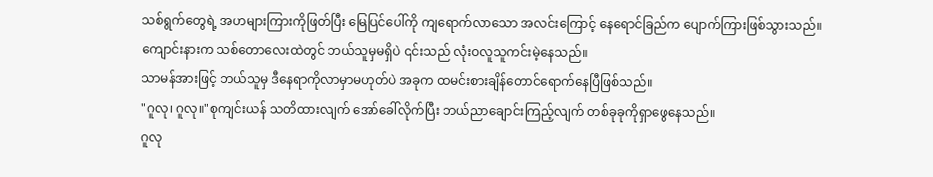သစ်ရွက်တွေရဲ့ အဟများကြားကိုဖြတ်ပြီး မြေပြင်ပေါ်ကို ကျရောက်လာသော အလင်းကြောင့် နေရောင်ခြည်က ပျောက်ကြားဖြစ်သွားသည်။
ကျောင်းနားက သစ်တောလေးထဲတွင် ဘယ်သူမှမရှိပဲ ၎င်းသည် လုံးဝလူသူကင်းမဲ့နေသည်။
သာမန်အားဖြင့် ဘယ်သူမှ ဒီနေရာကိုလာမှာမဟုတ်ပဲ အခုက ထမင်းစားချိန်တောင်ရောက်နေပြီဖြစ်သည်။
"ဂူလု၊ ဂူလု။"စုကျင်းယန် သတိထားလျက် အော်ခေါ်လိုက်ပြီး ဘယ်ညာချောင်းကြည့်လျက် တစ်ခုခုကိုရှာဖွေနေသည်။
ဂူလု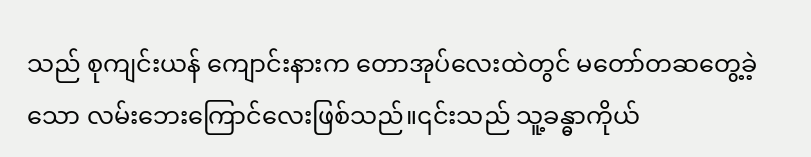သည် စုကျင်းယန် ကျောင်းနားက တောအုပ်လေးထဲတွင် မတော်တဆတွေ့ခဲ့သော လမ်းဘေးကြောင်လေးဖြစ်သည်။၎င်းသည် သူ့ခန္ဓာကိုယ်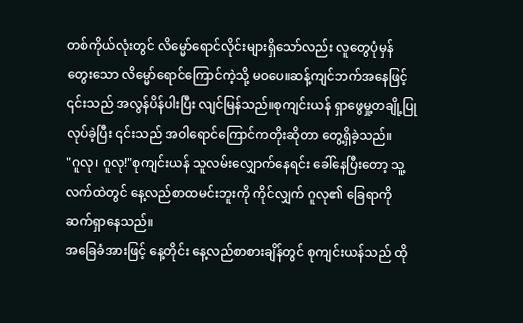တစ်ကိုယ်လုံးတွင် လိမ္မော်ရောင်လိုင်းများရှိသော်လည်း လူတွေပုံမှန်တွေးသော လိမ္မော်ရောင်ကြောင်ကဲ့သို့ မဝပေ။ဆန့်ကျင်ဘက်အနေဖြင့် ၎င်းသည် အလွန်ပိန်ပါးပြီး လျင်မြန်သည်။စုကျင်းယန် ရှာဖွေမှု့တချို့ပြုလုပ်ခဲ့ပြီး ၎င်းသည် အဝါရောင်ကြောင်ကတိုးဆိုတာ တွေ့ရှိခဲ့သည်။
"ဂူလု၊ ဂူလု!"စုကျင်းယန် သူလမ်းလျှောက်နေရင်း ခေါ်နေပြီးတော့ သူ့လက်ထဲတွင် နေ့လည်စာထမင်းဘူးကို ကိုင်လျှက် ဂူလု၏ ခြေရာကို ဆက်ရှာနေသည်။
အခြေခံအားဖြင့် နေ့တိုင်း နေ့လည်စာစားချိန်တွင် စုကျင်းယန်သည် ထို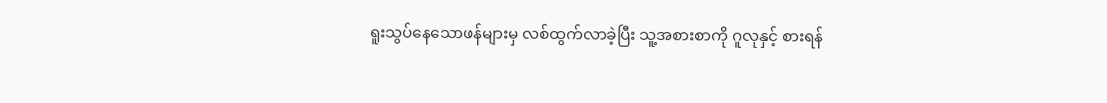ရူးသွပ်နေသောဖန်များမှ လစ်ထွက်လာခဲ့ပြီး သူ့အစားစာကို ဂူလုနှင့် စားရန်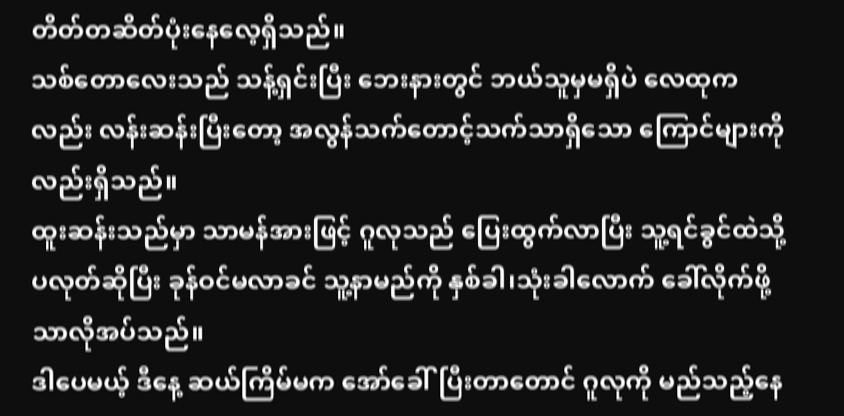တိတ်တဆိတ်ပုံးနေလေ့ရှိသည်။
သစ်တောလေးသည် သန့်ရှင်းပြီး ဘေးနားတွင် ဘယ်သူမှမရှိပဲ လေထုကလည်း လန်းဆန်းပြီးတော့ အလွန်သက်တောင့်သက်သာရှိသော ကြောင်များကိုလည်းရှိသည်။
ထူးဆန်းသည်မှာ သာမန်အားဖြင့် ဂူလုသည် ပြေးထွက်လာပြီး သူ့ရင်ခွင်ထဲသို့ ပလုတ်ဆိုပြီး ခုန်ဝင်မလာခင် သူ့နာမည်ကို နှစ်ခါ၊သုံးခါလောက် ခေါ်လိုက်ဖို့သာလိုအပ်သည်။
ဒါပေမယ့် ဒီနေ့ ဆယ်ကြိမ်မက အော်ခေါ်ပြီးတာတောင် ဂူလုကို မည်သည့်နေ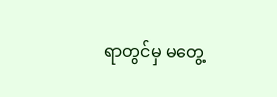ရာတွင်မှ မတွေ့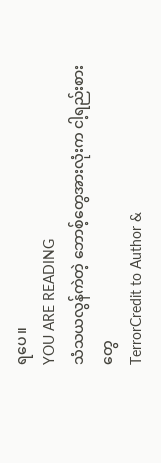ရပေ။
YOU ARE READING
သံသယလွန်ကဲတဲ့ ဘောစ့်တွေအားလုံးက ငါ့ရည်းစားတွေ
TerrorCredit to Author &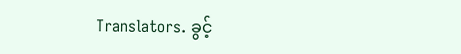Translators. ခွင့်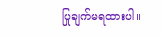ပြုချက်မရထားပါ။